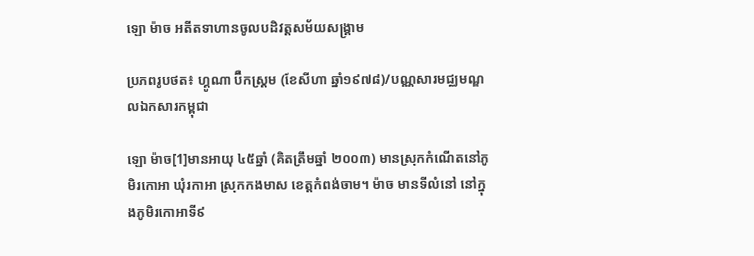ឡោ ម៉ាច អតីតទាហានចូលបដិវត្តសម័យសង្គ្រាម

ប្រភពរូបថត៖ ហ្គូណា ប៊ឺកស្ត្រម (ខែសីហា ឆ្នាំ១៩៧៨)/បណ្ណសារមជ្ឈមណ្ឌលឯកសារកម្ពុជា

ឡោ ម៉ាច[1]មានអាយុ ៤៥ឆ្នាំ (គិតត្រឹមឆ្នាំ ២០០៣) មានស្រុកកំណើតនៅភូមិរកោអា ឃុំរកាអា ស្រុកកងមាស ខេត្តកំពង់ចាម។ ម៉ាច មានទីលំនៅ នៅក្នុងភូមិរកោអាទី៩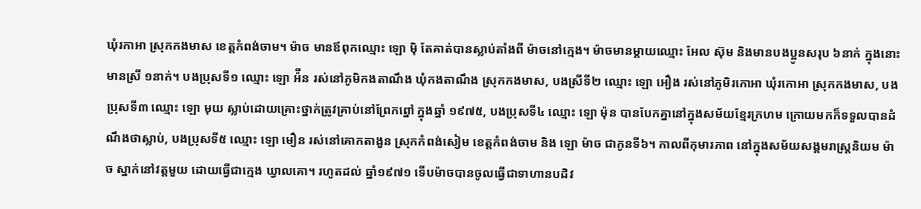ឃុំរកាអា ស្រុកកងមាស ខេត្តកំពង់ចាម។ ម៉ាច មានឪពុកឈ្មោះ ឡោ ម៉ិ តែគាត់បានស្លាប់តាំងពី ម៉ាចនៅក្មេង។ ម៉ាចមានម្តាយឈ្មោះ អែល ស៊ុម និងមានបងប្អូនសរុប ៦នាក់ ក្នុងនោះមានស្រី ១នាក់។ បងប្រុសទី១ ឈ្មោះ ឡោ អ៉ីន រស់នៅភូមិកងតាណឹង ឃុំកងតាណឹង ស្រុកកងមាស, បងស្រីទី២ ឈ្មោះ ឡោ អឿង រស់នៅភូមិរកោអា ឃុំរកោអា ស្រុកកងមាស, បងប្រុសទី៣ ឈ្មោះ ឡោ មុយ ស្លាប់ដោយគ្រោះថ្នាក់ត្រូវគ្រាប់នៅព្រែកព្នៅ ក្នុងឆ្នាំ ១៩៧៥, បងប្រុសទី៤ ឈ្មោះ ឡោ ម៉ុន បានបែកគ្នានៅក្នុងសម័យខ្មែរក្រហម ក្រោយមកក៏ទទួលបានដំណឹងថាស្លាប់, បងប្រុសទី៥ ឈ្មោះ ឡោ មឿន រស់នៅគោកតាងួន ស្រុកកំពង់សៀម ខេត្តកំពង់ចាម និង ឡោ ម៉ាច ជាកូនទី៦។ កាលពីកុមារភាព នៅក្នុងសម័យសង្គមរាស្រ្តនិយម ម៉ាច ស្នាក់នៅវត្តមួយ ដោយធ្វើជាក្មេង ឃ្វាលគោ។ រហូតដល់ ឆ្នាំ១៩៧១ ទើបម៉ាចបានចូលធ្វើជាទាហានបដិវ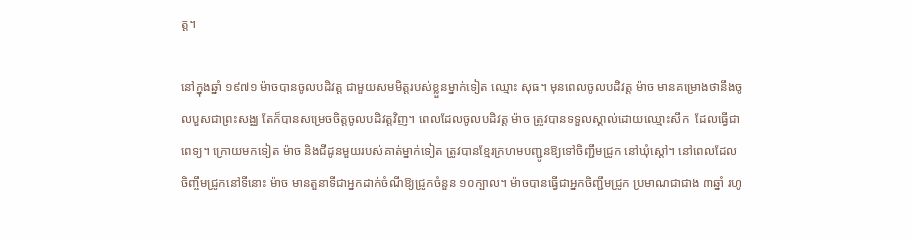ត្ត។

នៅក្នុងឆ្នាំ ១៩៧១ ម៉ាចបានចូលបដិវត្ត ជាមួយសមមិត្តរបស់ខ្លួនម្នាក់ទៀត ឈ្មោះ សុធ។ មុនពេលចូលបដិវត្ត ម៉ាច មានគម្រោងថានឹងចូលបួសជាព្រះសង្ឈ តែក៏បានសម្រេចចិត្តចូលបដិវត្តវិញ។ ពេលដែលចូលបដិវត្ត ម៉ាច ត្រូវបានទទួលស្គាល់ដោយឈ្មោះសឹក  ដែលធ្វើជាពេទ្យ។ ក្រោយមកទៀត ម៉ាច និងជីដូនមួយរបស់គាត់ម្នាក់ទៀត ត្រូវបានខ្មែរក្រហមបញ្ជូនឱ្យទៅចិញ្ជឹមជ្រូក នៅឃុំស្តៅ។ នៅពេលដែល ចិញ្ចឹមជ្រូកនៅទីនោះ ម៉ាច មានតួនាទីជាអ្នកដាក់ចំណីឱ្យជ្រូកចំនួន ១០ក្បាល។ ម៉ាចបានធ្វើជាអ្នកចិញ្ជឹមជ្រូក ប្រមាណជាជាង ៣ឆ្នាំ រហូ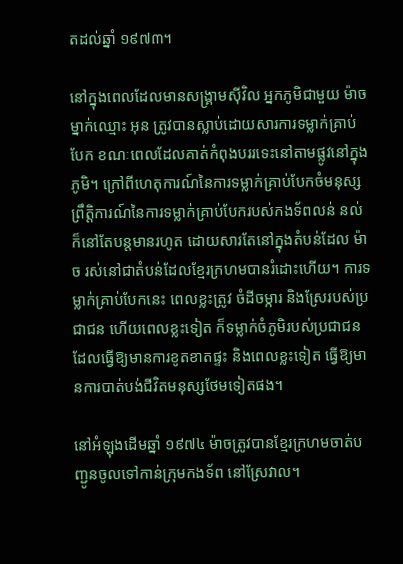តដល់ឆ្នាំ ១៩៧៣។

នៅក្នុងពេលដែលមានសង្គ្រាមស៊ីវិល អ្នកភូមិជាមួយ ម៉ាច ម្នាក់ឈ្មោះ អុន ត្រូវបានស្លាប់ដោយសារការទម្លាក់គ្រាប់បែក ខណៈពេលដែលគាត់កំពុងបររទេះនៅតាមផ្លូវនៅក្នុងភូមិ។ ក្រៅពីហេតុការណ៍នៃការទម្លាក់គ្រាប់បែកចំមនុស្ស ព្រឹត្តិការណ៍នៃការទម្លាក់គ្រាប់បែករបស់កងទ័ពលន់ នល់ ក៏នៅតែបន្តមានរហូត ដោយសារតែនៅក្នុងតំបន់ដែល ម៉ាច រស់នៅជាតំបន់ដែលខ្មែរក្រហមបានរំដោះហើយ។ ការទម្លាក់គ្រាប់បែកនេះ ពេលខ្លះត្រូវ ចំដីចម្ការ និងស្រែរបស់ប្រជាជន ហើយពេលខ្លះទៀត ក៏ទម្លាក់ចំភូមិរបស់ប្រជាជន ដែលធ្វើឱ្យមានការខូតខាតផ្ទះ និងពេលខ្លះទៀត ធ្វើឱ្យមានការបាត់បង់ជីវិតមនុស្សថែមទៀតផង។

នៅអំឡុងដើមឆ្នាំ ១៩៧៤ ម៉ាចត្រូវបានខ្មែរក្រហមចាត់បញ្ជូនចូលទៅកាន់ក្រុមកងទ័ព នៅស្រែវាល។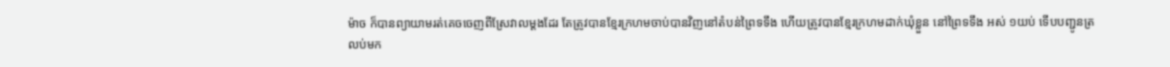ម៉ាច ក៏បានព្យាយាមរត់គេចចេញពីស្រែវាលម្តងដែរ តែត្រូវបានខ្មែរក្រហមចាប់បានវិញនៅតំបន់ព្រៃទទឹង ហើយត្រូវបានខ្មែរក្រហមដាក់ឃុំខ្លួន នៅព្រៃទទឹង អស់ ១យប់ ទើបបញ្ជូនត្រលប់មក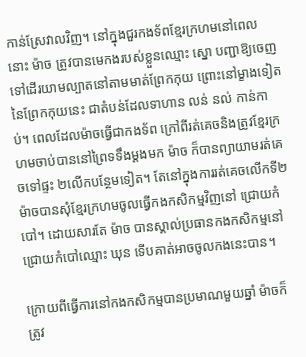កាន់ស្រែវាលវិញ។ នៅក្នុងជួរកងទ័ពខ្មែរក្រហមនៅពេលនោះ ម៉ាច ត្រូវបានមេកងរបស់ខ្លួនឈ្មោះ ស្នោ បញ្ជាឱ្យចេញទៅដើរយាមល្បាតនៅតាមមាត់ព្រែកកុយ ព្រោះនៅម្ខាងទៀតនៃព្រែកកុយនេះ ជាតំបន់ដែលទាហាន លន់ នល់ កាន់កាប់។ ពេលដែលម៉ាចធ្វើជាកងទ័ព ក្រៅពីរត់គេចនិងត្រូវខ្មែរក្រហមចាប់បាននៅព្រៃទទឹងម្ដងមក ម៉ាច ក៏បានព្យាយាមរត់គេចទៅផ្ទះ ២លើកបន្ថែមទៀត។ តែនៅក្នុងការរត់គេចលើកទី២ ម៉ាចបានសុំខ្មែរក្រហមចូលធ្វើកងកសិកម្មវិញនៅ ជ្រោយកំបៅ។ ដោយសារតែ ម៉ាច បានស្គាល់ប្រធានកងកសិកម្មនៅជ្រោយកំបៅឈ្មោះ ឃុន ទើបគាត់អាចចូលកងនេះបាន។

ក្រោយពីធ្វើការនៅកងកសិកម្មបានប្រមាណមួយឆ្នាំ ម៉ាចក៏ត្រូវ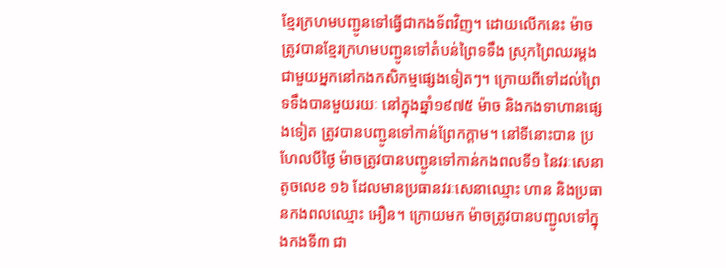ខ្មែរក្រហមបញ្ជូនទៅធ្វើជាកងទ័ពវិញ។ ដោយលើកនេះ ម៉ាច ត្រូវបានខ្មែរក្រហមបញ្ជូនទៅតំបន់ព្រៃទទឹង ស្រុកព្រៃឈរម្ដង ជាមួយអ្នកនៅកងកសិកម្មផ្សេងទៀតៗ។ ក្រោយពីទៅដល់ព្រៃទទឹងបានមួយរយៈ នៅក្នុងឆ្នាំ១៩៧៥ ម៉ាច និងកងទាហានផ្សេងទៀត ត្រូវបានបញ្ជូនទៅកាន់ព្រែកក្តាម។ នៅទីនោះបាន ប្រហែលបីថ្ងៃ ម៉ាចត្រូវបានបញ្ជូនទៅកាន់កងពលទី១ នៃវរៈសេនាតូចលេខ ១៦ ដែលមានប្រធានវរៈសេនាឈ្មោះ ហាន និងប្រធានកងពលឈ្មោះ អឿន។ ក្រោយមក ម៉ាចត្រូវបានបញ្ជូលទៅក្នុងកងទី៣ ជា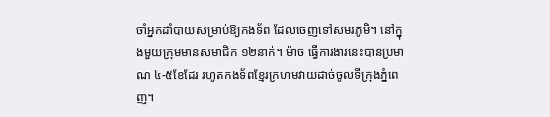ចាំអ្នកដាំបាយសម្រាប់ឱ្យកងទ័ព ដែលចេញទៅសមរភូមិ។ នៅក្នុងមួយក្រុមមានសមាជិក ១២នាក់។ ម៉ាច ធ្វើការងារនេះបានប្រមាណ ៤-៥ខែដែរ រហូតកងទ័ពខ្មែរក្រហមវាយដាច់ចូលទីក្រុងភ្នំពេញ។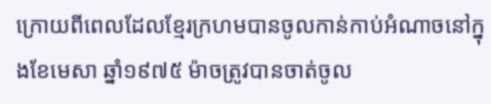ក្រោយពីពេលដែលខ្មែរក្រហមបានចូលកាន់កាប់អំណាចនៅក្នុងខែមេសា ឆ្នាំ១៩៧៥ ម៉ាចត្រូវបានចាត់ចូល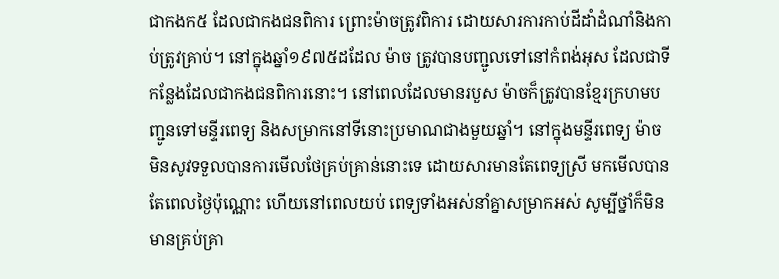ជាកងក៥ ដែលជាកងជនពិការ ព្រោះម៉ាចត្រូវពិការ ដោយសារការកាប់ដីដាំដំណាំនិងកាប់ត្រូវគ្រាប់។ នៅក្នុងឆ្នាំ១៩៧៥ដដែល ម៉ាច ត្រូវបានបញ្ជូលទៅនៅកំពង់អុស ដែលជាទីកន្លែងដែលជាកងជនពិការនោះ។ នៅពេលដែលមានរបួស ម៉ាចក៏ត្រូវបានខ្មែរក្រហមបញ្ជូនទៅមន្ទីរពេទ្យ និងសម្រាកនៅទីនោះប្រមាណជាងមួយឆ្នាំ។ នៅក្នុងមន្ទីរពេទ្យ ម៉ាច មិនសូវទទួលបានការមើលថែគ្រប់គ្រាន់នោះទេ ដោយសារមានតែពេទ្យស្រី មកមើលបានតែពេលថ្ងៃប៉ុណ្ណោះ ហើយនៅពេលយប់ ពេទ្យទាំងអស់នាំគ្នាសម្រាកអស់ សូម្បីថ្នាំក៏មិនមានគ្រប់គ្រា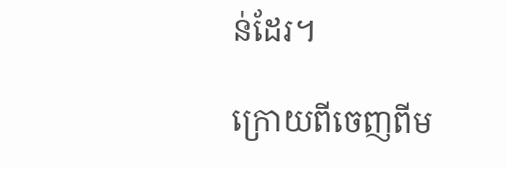ន់ដែរ។

ក្រោយពីចេញពីម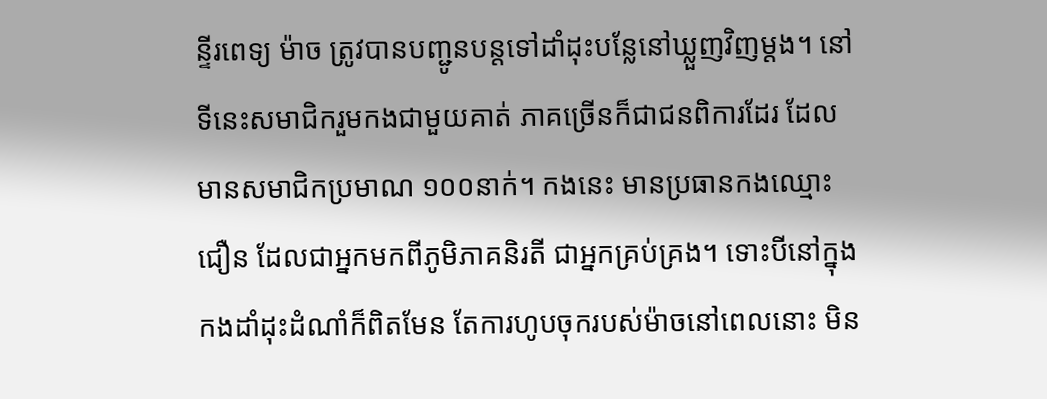ន្ទីរពេទ្យ ម៉ាច ត្រូវបានបញ្ជូនបន្តទៅដាំដុះបន្លែនៅឃ្លួញវិញម្ដង។ នៅទីនេះសមាជិករួមកងជាមួយគាត់ ភាគច្រើនក៏ជាជនពិការដែរ ដែលមានសមាជិកប្រមាណ ១០០នាក់។ កងនេះ មានប្រធានកងឈ្មោះជឿន ដែលជាអ្នកមកពីភូមិភាគនិរតី ជាអ្នកគ្រប់គ្រង។ ទោះបីនៅក្នុងកងដាំដុះដំណាំក៏ពិតមែន តែការហូបចុករបស់ម៉ាចនៅពេលនោះ មិន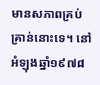មានសភាពគ្រប់គ្រាន់នោះទេ។ នៅអំឡុងឆ្នាំ១៩៧៨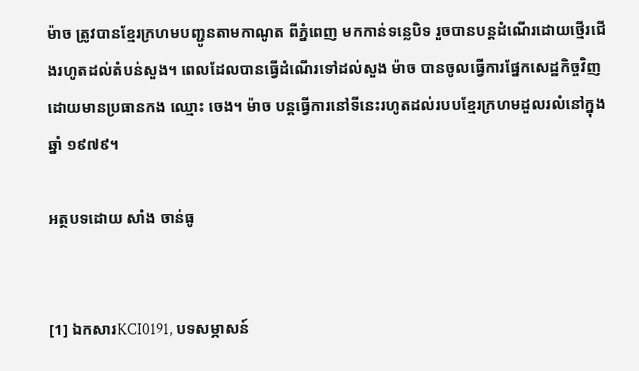ម៉ាច ត្រូវបានខ្មែរក្រហមបញ្ជូនតាមកាណូត ពីភ្នំពេញ មកកាន់ទន្លេបិទ រួចបានបន្ដដំណើរដោយថ្មើរជើងរហូតដល់តំបន់សួង។ ពេលដែលបានធ្វើដំណើរទៅដល់សួង ម៉ាច បានចូលធ្វើការផ្នែកសេដ្ឋកិច្ចវិញ ដោយមានប្រធានកង ឈ្មោះ ចេង។ ម៉ាច បន្តធ្វើការនៅទីនេះរហូតដល់របបខ្មែរក្រហមដួលរលំនៅក្នុងឆ្នាំ ១៩៧៩។

អត្ថបទដោយ សាំង ចាន់ធូ


[1] ឯកសារKCI0191, បទសម្ភាសន៍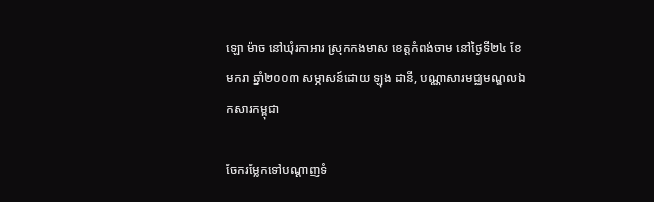ឡោ ម៉ាច នៅឃុំរកាអារ ស្រុកកងមាស ខេត្តកំពង់ចាម នៅថ្ងៃទី២៤ ខែមករា ឆ្នាំ២០០៣ សម្ភាសន៍ដោយ ឡុង ដានី, បណ្ណាសារមជ្ឈមណ្ឌលឯកសារកម្ពុជា

ចែករម្លែកទៅបណ្តាញទំ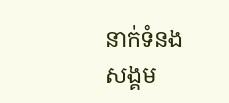នាក់ទំនងសង្គម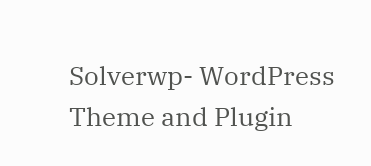Solverwp- WordPress Theme and Plugin